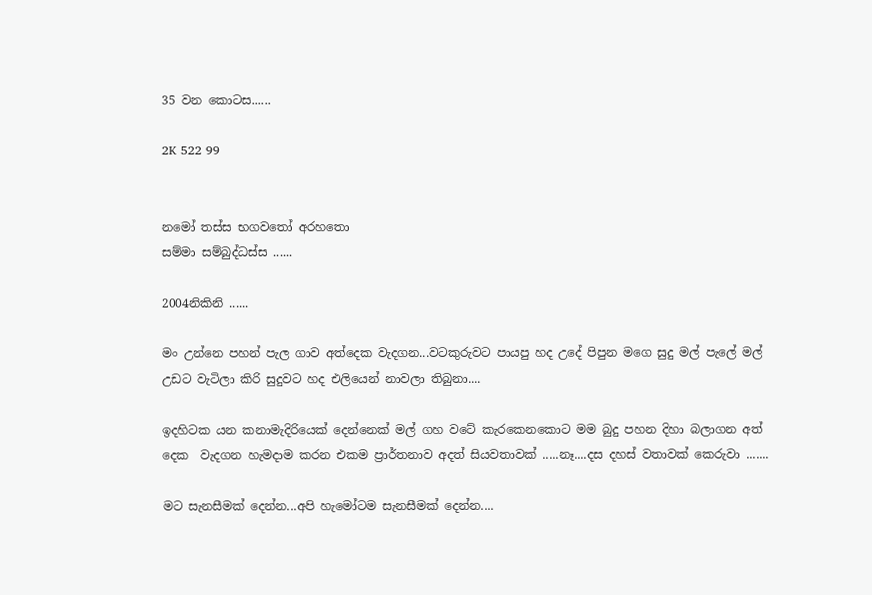35 වන කොටස......

2K 522 99


නමෝ තස්ස භගවතෝ අරහතො
සම්මා සම්බුද්ධස්ස ......

2004නිකිනි ......

මං උන්නෙ පහන් පැල ගාව අත්දෙක වැදගන...වටකුරුවට පායපු හද උදේ පිපුන මගෙ සුදු මල් පැලේ මල් උඩට වැටිලා කිරි සුදුවට හද එලියෙන් නාවලා තිබුනා....

ඉදහිටක යන කනාමැදිරියෙක් දෙන්නෙක් මල් ගහ වටේ කැරකෙනකොට මම බුදු පහන දිහා බලාගන අත් දෙක  වැදගන හැමදාම කරන එකම ප්‍රාර්තනාව අදත් සියවතාවක් .....නෑ....දස දහස් වතාවක් කෙරුවා .......

මට සැනසීමක් දෙන්න...අපි හැමෝටම සැනසීමක් දෙන්න....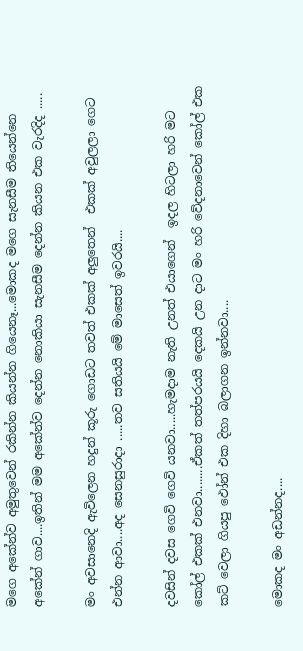මගෙ අකේන්ව අමුතුවෙන් රකින්න කියන්න ගියෙනෑ...මොකද මගෙ සැනසීම තියෙන්නෙ අකේන් ගාව....ඉතින් මම අකේන්ව දෙන්න නොකියා සැනසීම දෙන්න කියන එක වැරදිද .....

මං අවසානෙදි ඇවිලෙන හදුන් කූරු ගොඩට තවත් එකක් අලුතෙන්  එකක් අවුලලා ගෙට එන්න ආවා....අද සෙනසුරාදා .....තව සතියයි මේ මාසෙත් ඉවරයි....

දවසින් දවස ගෙවි ගෙවි යනවා.....හැමදාම නැති උනත් එයාගෙන්  ඉදල හිටලා හරි මට කෝල් එකක් එනවා........ඒකත් තත්පරයයි දෙකයි උන දාට මං හරි වේදනාවෙන් කෝල් එක කට් වෙලා ගියපු ඵෝන් එක දිහා බලාගන ඉන්නවා....

මොකද මං අඩන්නද....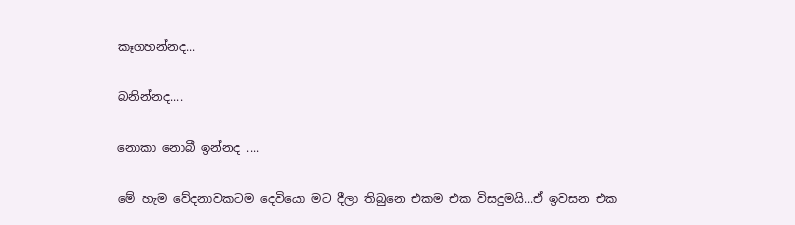කෑගහන්නද...

බනින්නද....

නොකා නොබී ඉන්නද ....

මේ හැම වේදනාවකටම දෙවියො මට දීලා තිබුනෙ එකම එක විසදුමයි...ඒ ඉවසන එක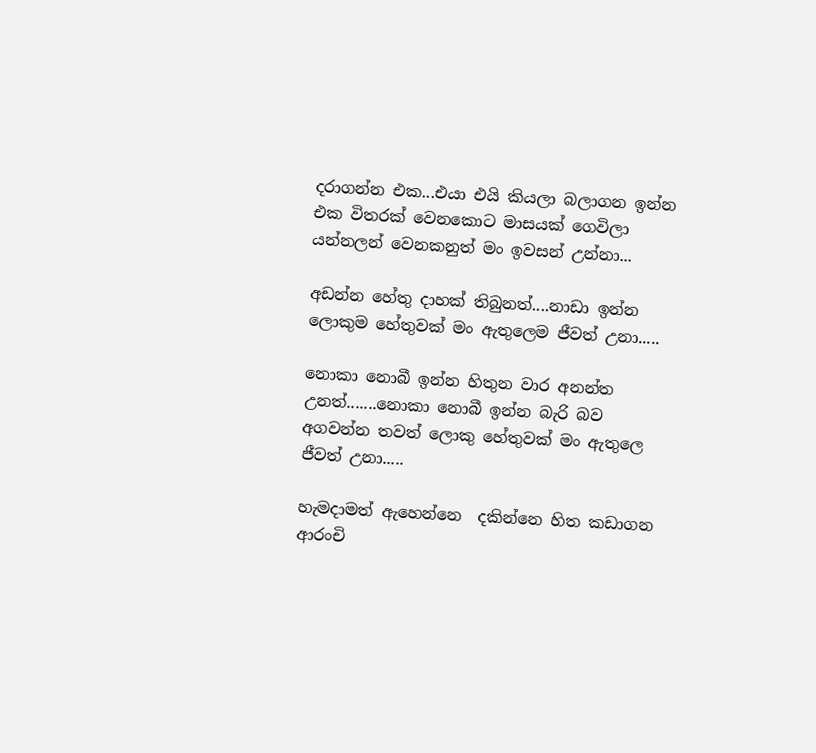දරාගන්න එක...එයා එයි කියලා බලාගන ඉන්න එක විතරක් වෙනකොට මාසයක් ගෙවිලා යන්නලන් වෙනකනුත් මං ඉවසන් උන්නා...

අඩන්න හේතු දාහක් තිබුනත්....නාඩා ඉන්න ලොකුම හේතුවක් මං ඇතුලෙම ජීවත් උනා.....

නොකා නොබී ඉන්න හිතුන වාර අනන්ත උනත්.......නොකා නොබී ඉන්න බැරි බව අගවන්න තවත් ලොකු හේතුවක් මං ඇතුලෙ ජීවත් උනා.....

හැමදාමත් ඇහෙන්නෙ  දකින්නෙ හිත කඩාගන ආරංචි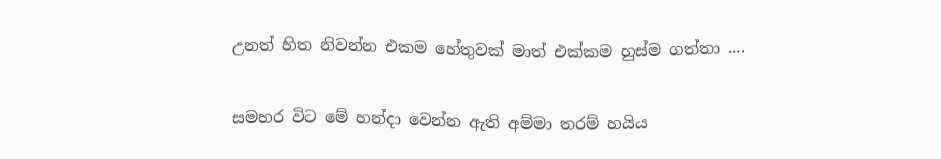උනත් හිත නිවන්න එකම හේතුවක් මාත් එක්කම හුස්ම ගත්තා ....

සමහර විට මේ හන්දා වෙන්න ඇති අම්මා තරම් හයිය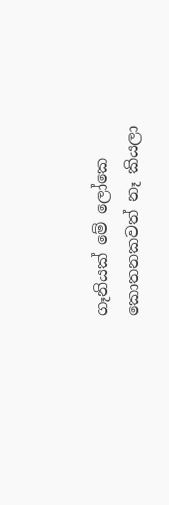ගෑනියක් මේ ලෝකෙ කොතනකවත් නෑ කියලා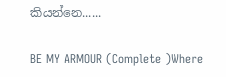කියන්නෙ......

BE MY ARMOUR (Complete )Where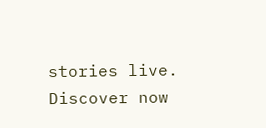stories live. Discover now